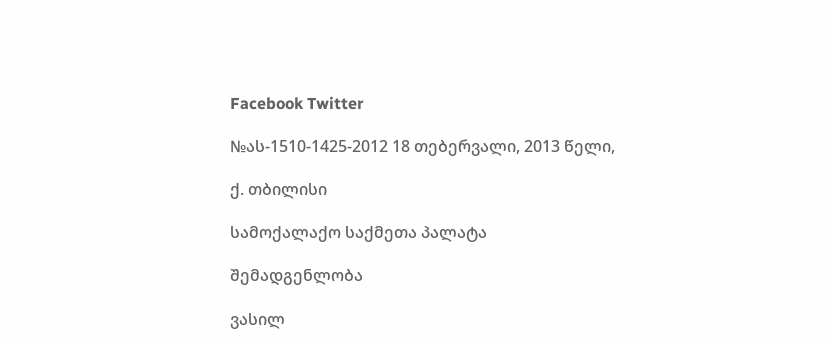Facebook Twitter

№ას-1510-1425-2012 18 თებერვალი, 2013 წელი,

ქ. თბილისი

სამოქალაქო საქმეთა პალატა

შემადგენლობა

ვასილ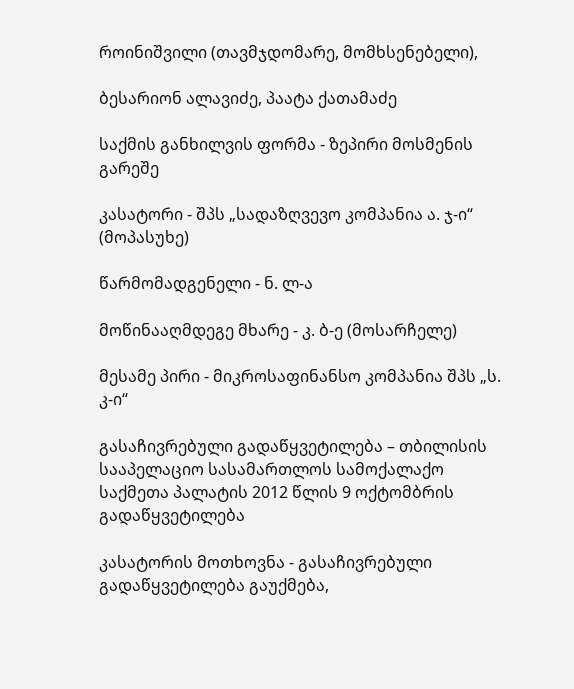როინიშვილი (თავმჯდომარე, მომხსენებელი),

ბესარიონ ალავიძე, პაატა ქათამაძე

საქმის განხილვის ფორმა - ზეპირი მოსმენის გარეშე

კასატორი - შპს „სადაზღვევო კომპანია ა. ჯ-ი“ (მოპასუხე)

წარმომადგენელი - ნ. ლ-ა

მოწინააღმდეგე მხარე - კ. ბ-ე (მოსარჩელე)

მესამე პირი - მიკროსაფინანსო კომპანია შპს „ს. კ-ი“

გასაჩივრებული გადაწყვეტილება – თბილისის სააპელაციო სასამართლოს სამოქალაქო საქმეთა პალატის 2012 წლის 9 ოქტომბრის გადაწყვეტილება

კასატორის მოთხოვნა - გასაჩივრებული გადაწყვეტილება გაუქმება,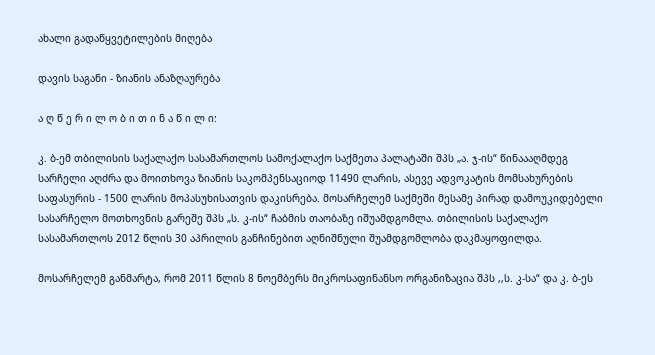ახალი გადაწყვეტილების მიღება

დავის საგანი - ზიანის ანაზღაურება

ა ღ წ ე რ ი ლ ო ბ ი თ ი ნ ა წ ი ლ ი:

კ. ბ-ემ თბილისის საქალაქო სასამართლოს სამოქალაქო საქმეთა პალატაში შპს „ა. ჯ-ის“ წინაააღმდეგ სარჩელი აღძრა და მოითხოვა ზიანის საკომპენსაციოდ 11490 ლარის, ასევე ადვოკატის მომსახურების საფასურის - 1500 ლარის მოპასუხისათვის დაკისრება. მოსარჩელემ საქმეში მესამე პირად დამოუკიდებელი სასარჩელო მოთხოვნის გარეშე შპს „ს. კ-ის“ ჩაბმის თაობაზე იშუამდგომლა. თბილისის საქალაქო სასამართლოს 2012 წლის 30 აპრილის განჩინებით აღნიშნული შუამდგომლობა დაკმაყოფილდა.

მოსარჩელემ განმარტა, რომ 2011 წლის 8 ნოემბერს მიკროსაფინანსო ორგანიზაცია შპს ,,ს. კ-სა“ და კ. ბ-ეს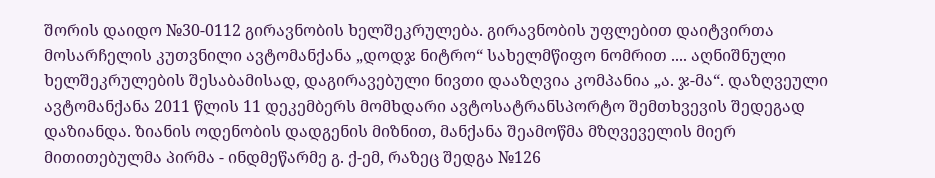შორის დაიდო №30-0112 გირავნობის ხელშეკრულება. გირავნობის უფლებით დაიტვირთა მოსარჩელის კუთვნილი ავტომანქანა „დოდჯ ნიტრო“ სახელმწიფო ნომრით .... აღნიშნული ხელშეკრულების შესაბამისად, დაგირავებული ნივთი დააზღვია კომპანია „ა. ჯ-მა“. დაზღვეული ავტომანქანა 2011 წლის 11 დეკემბერს მომხდარი ავტოსატრანსპორტო შემთხვევის შედეგად დაზიანდა. ზიანის ოდენობის დადგენის მიზნით, მანქანა შეამოწმა მზღვეველის მიერ მითითებულმა პირმა - ინდმეწარმე გ. ქ-ემ, რაზეც შედგა №126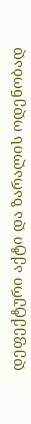დეფექტური აქტი და ზარალის ოდენობად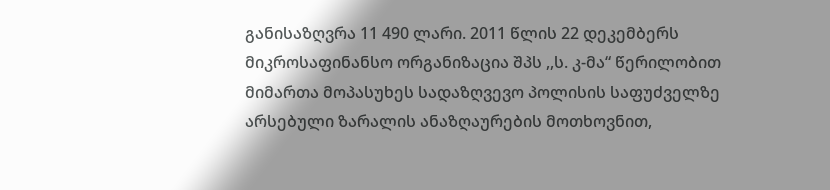განისაზღვრა 11 490 ლარი. 2011 წლის 22 დეკემბერს მიკროსაფინანსო ორგანიზაცია შპს ,,ს. კ-მა“ წერილობით მიმართა მოპასუხეს სადაზღვევო პოლისის საფუძველზე არსებული ზარალის ანაზღაურების მოთხოვნით,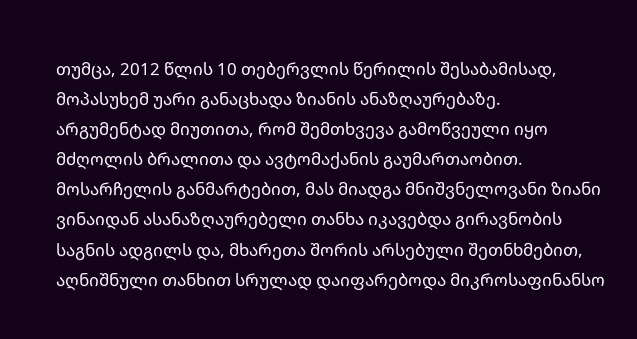თუმცა, 2012 წლის 10 თებერვლის წერილის შესაბამისად, მოპასუხემ უარი განაცხადა ზიანის ანაზღაურებაზე. არგუმენტად მიუთითა, რომ შემთხვევა გამოწვეული იყო მძღოლის ბრალითა და ავტომაქანის გაუმართაობით. მოსარჩელის განმარტებით, მას მიადგა მნიშვნელოვანი ზიანი ვინაიდან ასანაზღაურებელი თანხა იკავებდა გირავნობის საგნის ადგილს და, მხარეთა შორის არსებული შეთნხმებით, აღნიშნული თანხით სრულად დაიფარებოდა მიკროსაფინანსო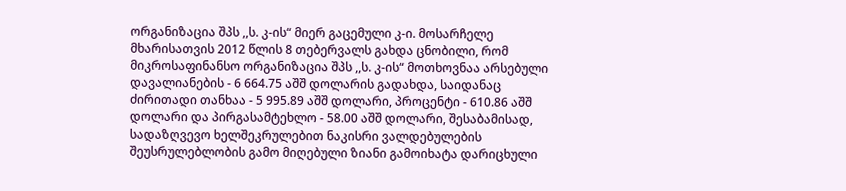ორგანიზაცია შპს ,,ს. კ-ის“ მიერ გაცემული კ-ი. მოსარჩელე მხარისათვის 2012 წლის 8 თებერვალს გახდა ცნობილი, რომ მიკროსაფინანსო ორგანიზაცია შპს ,,ს. კ-ის“ მოთხოვნაა არსებული დავალიანების - 6 664.75 აშშ დოლარის გადახდა, საიდანაც ძირითადი თანხაა - 5 995.89 აშშ დოლარი, პროცენტი - 610.86 აშშ დოლარი და პირგასამტეხლო - 58.00 აშშ დოლარი, შესაბამისად, სადაზღვევო ხელშეკრულებით ნაკისრი ვალდებულების შეუსრულებლობის გამო მიღებული ზიანი გამოიხატა დარიცხული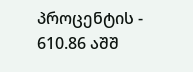პროცენტის - 610.86 აშშ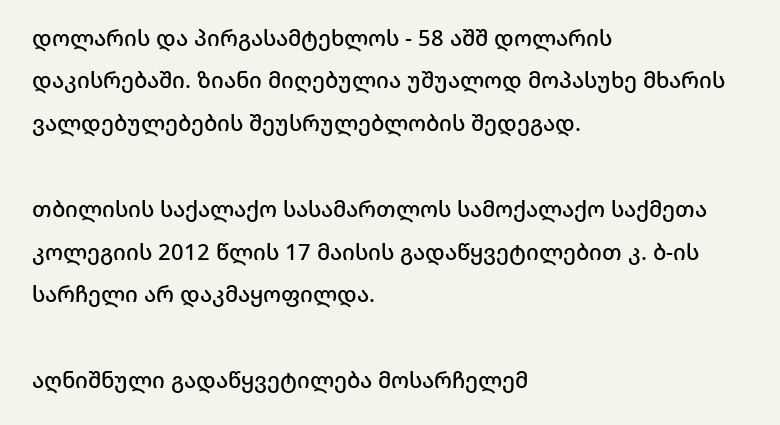დოლარის და პირგასამტეხლოს - 58 აშშ დოლარის დაკისრებაში. ზიანი მიღებულია უშუალოდ მოპასუხე მხარის ვალდებულებების შეუსრულებლობის შედეგად.

თბილისის საქალაქო სასამართლოს სამოქალაქო საქმეთა კოლეგიის 2012 წლის 17 მაისის გადაწყვეტილებით კ. ბ-ის სარჩელი არ დაკმაყოფილდა.

აღნიშნული გადაწყვეტილება მოსარჩელემ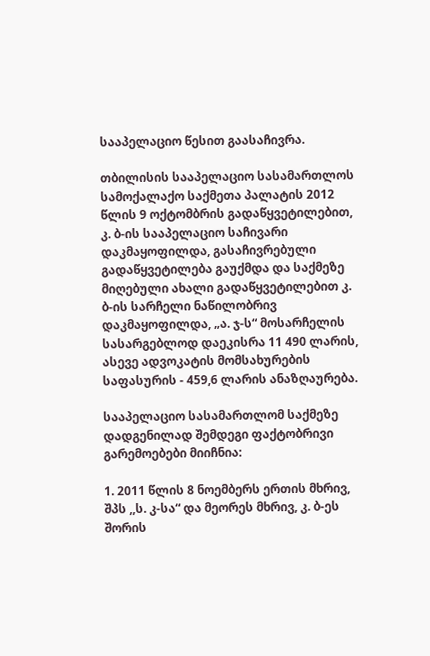სააპელაციო წესით გაასაჩივრა.

თბილისის სააპელაციო სასამართლოს სამოქალაქო საქმეთა პალატის 2012 წლის 9 ოქტომბრის გადაწყვეტილებით, კ. ბ-ის სააპელაციო საჩივარი დაკმაყოფილდა, გასაჩივრებული გადაწყვეტილება გაუქმდა და საქმეზე მიღებული ახალი გადაწყვეტილებით კ. ბ-ის სარჩელი ნაწილობრივ დაკმაყოფილდა, „ა. ჯ-ს“ მოსარჩელის სასარგებლოდ დაეკისრა 11 490 ლარის, ასევე ადვოკატის მომსახურების საფასურის - 459,6 ლარის ანაზღაურება.

სააპელაციო სასამართლომ საქმეზე დადგენილად შემდეგი ფაქტობრივი გარემოებები მიიჩნია:

1. 2011 წლის 8 ნოემბერს ერთის მხრივ, შპს ,,ს. კ-სა“ და მეორეს მხრივ, კ. ბ-ეს შორის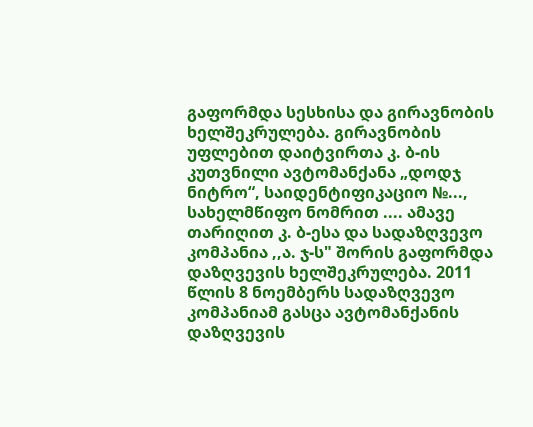გაფორმდა სესხისა და გირავნობის ხელშეკრულება. გირავნობის უფლებით დაიტვირთა კ. ბ-ის კუთვნილი ავტომანქანა „დოდჯ ნიტრო“, საიდენტიფიკაციო №..., სახელმწიფო ნომრით .... ამავე თარიღით კ. ბ-ესა და სადაზღვევო კომპანია ,,ა. ჯ-ს" შორის გაფორმდა დაზღვევის ხელშეკრულება. 2011 წლის 8 ნოემბერს სადაზღვევო კომპანიამ გასცა ავტომანქანის დაზღვევის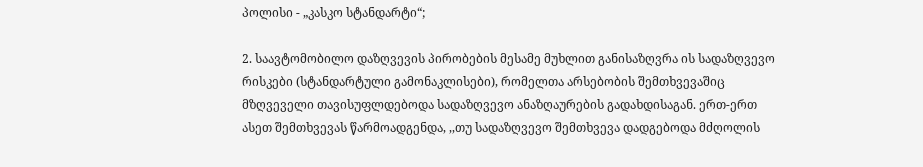პოლისი - „კასკო სტანდარტი“;

2. საავტომობილო დაზღვევის პირობების მესამე მუხლით განისაზღვრა ის სადაზღვევო რისკები (სტანდარტული გამონაკლისები), რომელთა არსებობის შემთხვევაშიც მზღვეველი თავისუფლდებოდა სადაზღვევო ანაზღაურების გადახდისაგან. ერთ-ერთ ასეთ შემთხვევას წარმოადგენდა, ,,თუ სადაზღვევო შემთხვევა დადგებოდა მძღოლის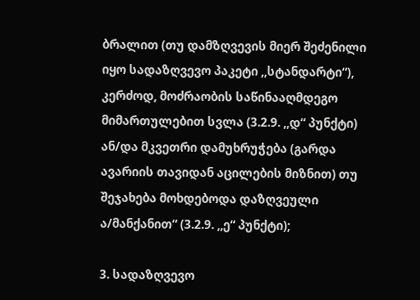ბრალით (თუ დამზღვევის მიერ შეძენილი იყო სადაზღვევო პაკეტი ,,სტანდარტი“), კერძოდ, მოძრაობის საწინააღმდეგო მიმართულებით სვლა (3.2.9. ,,დ“ პუნქტი) ან/და მკვეთრი დამუხრუჭება (გარდა ავარიის თავიდან აცილების მიზნით) თუ შეჯახება მოხდებოდა დაზღვეული ა/მანქანით“ (3.2.9. ,,ე“ პუნქტი);

3. სადაზღვევო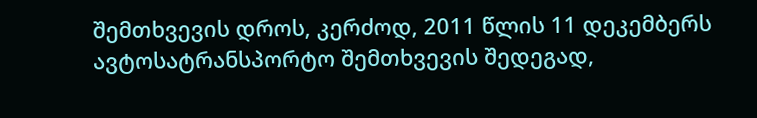შემთხვევის დროს, კერძოდ, 2011 წლის 11 დეკემბერს ავტოსატრანსპორტო შემთხვევის შედეგად,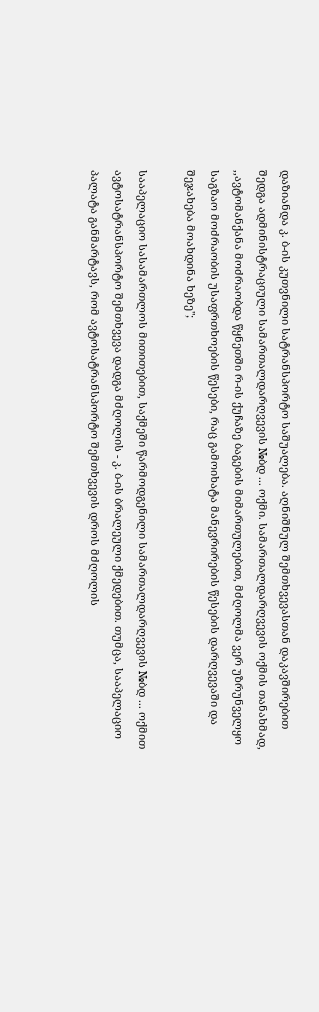დაზიანდა კ. ბ-ის კუთვნილი სატრანსპორტო საშუალება. აღნიშნულ შემთხვევასთან დაკავშირებით შედგა ადმინისტრაციული სამართალდარღვევის №ბდ ... ოქმი. სამართალდარღვევის ოქმის თანახმად, ,,ავტომანქანა მოძრაობდა წყნეთში რ-ის ქუჩაზე ბაგების მიმართულებით, მძღოლმა ვერ უზრუნველყო საგზაო მოძრაობის უსაფრთხოების წესები, რაც გამოიხატა მანევრირების წესების დარღვევაში და შეჯახება მოახდინა ხეზე";

სააპელაციო სასამართლოს მითითებით, საქმეში წარმოდგენილი სამართალდარღვევის №ბდ ... ოქმით ავტოსატრანსპორტო შემთხვევა დადგა მძღოლის - კ. ბ-ის ბრალეული ქმედებით. თუმცა, სააპელაციო პალატა განმარტავს, რომ ავტოსატრანსპორტო შემთხვევის დროს მძღოლის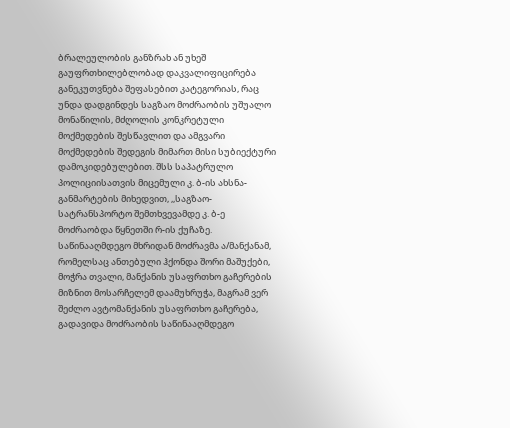ბრალეულობის განზრახ ან უხეშ გაუფრთხილებლობად დაკვალიფიცირება განეკუთვნება შეფასებით კატეგორიას, რაც უნდა დადგინდეს საგზაო მოძრაობის უშუალო მონაწილის, მძღოლის კონკრეტული მოქმედების შესწავლით და ამგვარი მოქმედების შედეგის მიმართ მისი სუბიექტური დამოკიდებულებით. შსს საპატრულო პოლიციისათვის მიცემული კ. ბ-ის ახსნა-განმარტების მიხედვით, ,,საგზაო-სატრანსპორტო შემთხვევამდე კ. ბ-ე მოძრაობდა წყნეთში რ-ის ქუჩაზე. საწინააღმდეგო მხრიდან მოძრავმა ა/მანქანამ, რომელსაც ანთებული ჰქონდა შორი მაშუქები, მოჭრა თვალი, მანქანის უსაფრთხო გაჩერების მიზნით მოსარჩელემ დაამუხრუჭა, მაგრამ ვერ შეძლო ავტომანქანის უსაფრთხო გაჩერება, გადავიდა მოძრაობის საწინააღმდეგო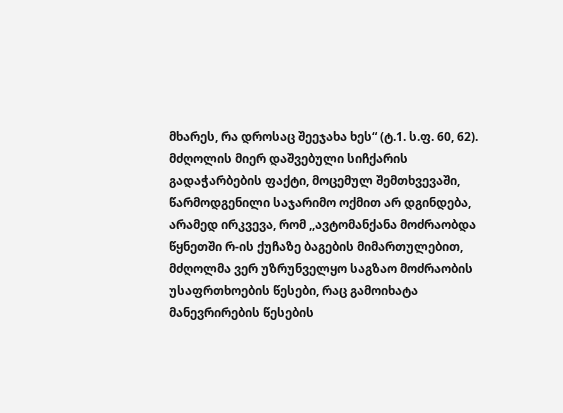მხარეს, რა დროსაც შეეჯახა ხეს“ (ტ.1. ს.ფ. 60, 62). მძღოლის მიერ დაშვებული სიჩქარის გადაჭარბების ფაქტი, მოცემულ შემთხვევაში, წარმოდგენილი საჯარიმო ოქმით არ დგინდება, არამედ ირკვევა, რომ ,,ავტომანქანა მოძრაობდა წყნეთში რ-ის ქუჩაზე ბაგების მიმართულებით, მძღოლმა ვერ უზრუნველყო საგზაო მოძრაობის უსაფრთხოების წესები, რაც გამოიხატა მანევრირების წესების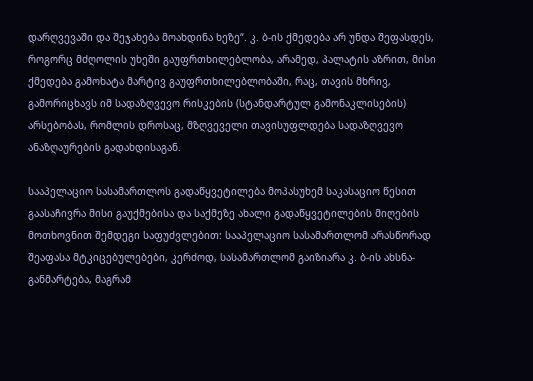დარღვევაში და შეჯახება მოახდინა ხეზე“. კ. ბ-ის ქმედება არ უნდა შეფასდეს, როგორც მძღოლის უხეში გაუფრთხილებლობა, არამედ, პალატის აზრით, მისი ქმედება გამოხატა მარტივ გაუფრთხილებლობაში, რაც, თავის მხრივ, გამორიცხავს იმ სადაზღვევო რისკების (სტანდარტულ გამონაკლისების) არსებობას, რომლის დროსაც, მზღვეველი თავისუფლდება სადაზღვევო ანაზღაურების გადახდისაგან.

სააპელაციო სასამართლოს გადაწყვეტილება მოპასუხემ საკასაციო წესით გაასაჩივრა მისი გაუქმებისა და საქმეზე ახალი გადაწყვეტილების მიღების მოთხოვნით შემდეგი საფუძვლებით: სააპელაციო სასამართლომ არასწორად შეაფასა მტკიცებულებები, კერძოდ, სასამართლომ გაიზიარა კ. ბ-ის ახსნა-განმარტება, მაგრამ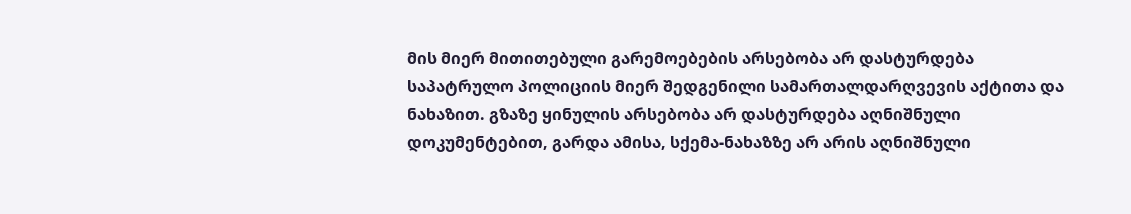მის მიერ მითითებული გარემოებების არსებობა არ დასტურდება საპატრულო პოლიციის მიერ შედგენილი სამართალდარღვევის აქტითა და ნახაზით. გზაზე ყინულის არსებობა არ დასტურდება აღნიშნული დოკუმენტებით, გარდა ამისა, სქემა-ნახაზზე არ არის აღნიშნული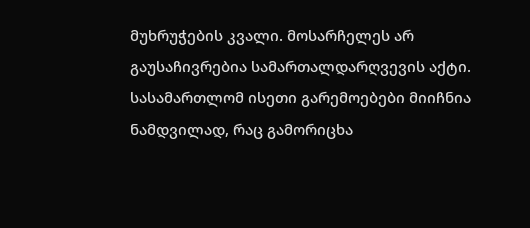მუხრუჭების კვალი. მოსარჩელეს არ გაუსაჩივრებია სამართალდარღვევის აქტი. სასამართლომ ისეთი გარემოებები მიიჩნია ნამდვილად, რაც გამორიცხა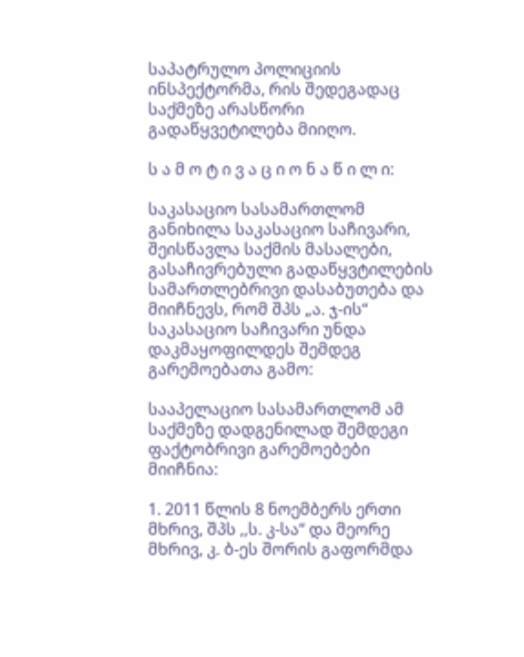საპატრულო პოლიციის ინსპექტორმა, რის შედეგადაც საქმეზე არასწორი გადაწყვეტილება მიიღო.

ს ა მ ო ტ ი ვ ა ც ი ო ნ ა წ ი ლ ი:

საკასაციო სასამართლომ განიხილა საკასაციო საჩივარი, შეისწავლა საქმის მასალები, გასაჩივრებული გადაწყვტილების სამართლებრივი დასაბუთება და მიიჩნევს, რომ შპს „ა. ჯ-ის“ საკასაციო საჩივარი უნდა დაკმაყოფილდეს შემდეგ გარემოებათა გამო:

სააპელაციო სასამართლომ ამ საქმეზე დადგენილად შემდეგი ფაქტობრივი გარემოებები მიიჩნია:

1. 2011 წლის 8 ნოემბერს ერთი მხრივ, შპს ,,ს. კ-სა“ და მეორე მხრივ, კ. ბ-ეს შორის გაფორმდა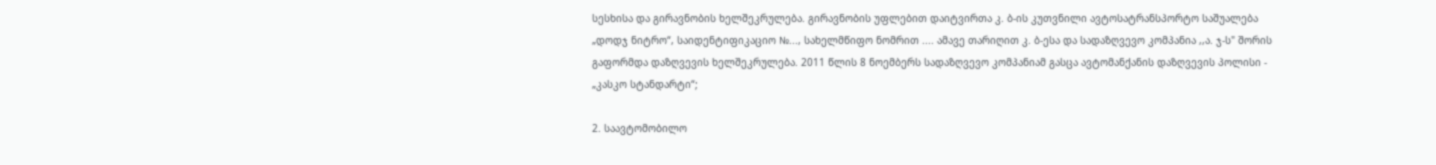სესხისა და გირავნობის ხელშეკრულება. გირავნობის უფლებით დაიტვირთა კ. ბ-ის კუთვნილი ავტოსატრანსპორტო საშუალება „დოდჯ ნიტრო“, საიდენტიფიკაციო №..., სახელმწიფო ნომრით .... ამავე თარიღით კ. ბ-ესა და სადაზღვევო კომპანია ,,ა. ჯ-ს" შორის გაფორმდა დაზღვევის ხელშეკრულება. 2011 წლის 8 ნოემბერს სადაზღვევო კომპანიამ გასცა ავტომანქანის დაზღვევის პოლისი - „კასკო სტანდარტი“;

2. საავტომობილო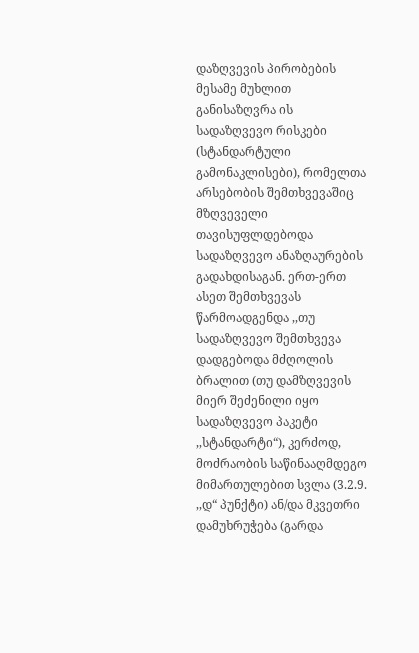დაზღვევის პირობების მესამე მუხლით განისაზღვრა ის სადაზღვევო რისკები (სტანდარტული გამონაკლისები), რომელთა არსებობის შემთხვევაშიც მზღვეველი თავისუფლდებოდა სადაზღვევო ანაზღაურების გადახდისაგან. ერთ-ერთ ასეთ შემთხვევას წარმოადგენდა ,,თუ სადაზღვევო შემთხვევა დადგებოდა მძღოლის ბრალით (თუ დამზღვევის მიერ შეძენილი იყო სადაზღვევო პაკეტი ,,სტანდარტი“), კერძოდ, მოძრაობის საწინააღმდეგო მიმართულებით სვლა (3.2.9. ,,დ“ პუნქტი) ან/და მკვეთრი დამუხრუჭება (გარდა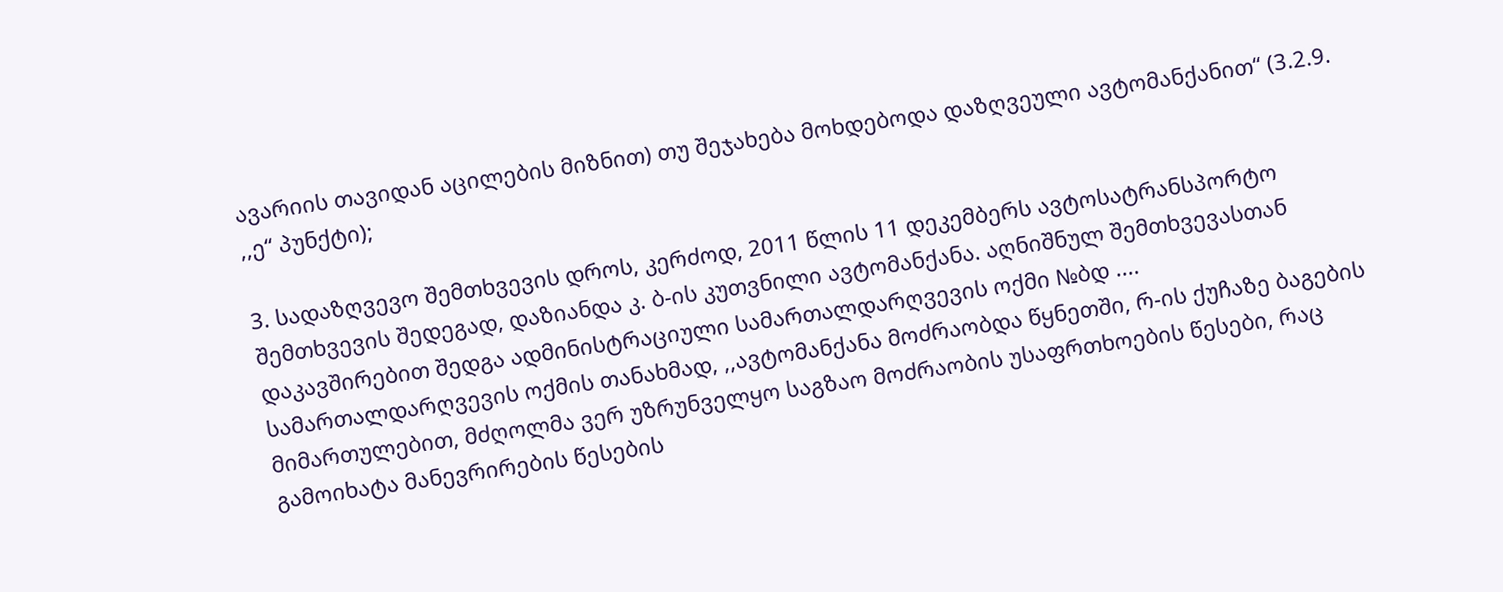ავარიის თავიდან აცილების მიზნით) თუ შეჯახება მოხდებოდა დაზღვეული ავტომანქანით“ (3.2.9. ,,ე“ პუნქტი);

3. სადაზღვევო შემთხვევის დროს, კერძოდ, 2011 წლის 11 დეკემბერს ავტოსატრანსპორტო შემთხვევის შედეგად, დაზიანდა კ. ბ-ის კუთვნილი ავტომანქანა. აღნიშნულ შემთხვევასთან დაკავშირებით შედგა ადმინისტრაციული სამართალდარღვევის ოქმი №ბდ .... სამართალდარღვევის ოქმის თანახმად, ,,ავტომანქანა მოძრაობდა წყნეთში, რ-ის ქუჩაზე ბაგების მიმართულებით, მძღოლმა ვერ უზრუნველყო საგზაო მოძრაობის უსაფრთხოების წესები, რაც გამოიხატა მანევრირების წესების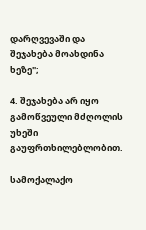დარღვევაში და შეჯახება მოახდინა ხეზე";

4. შეჯახება არ იყო გამოწვეული მძღოლის უხეში გაუფრთხილებლობით.

სამოქალაქო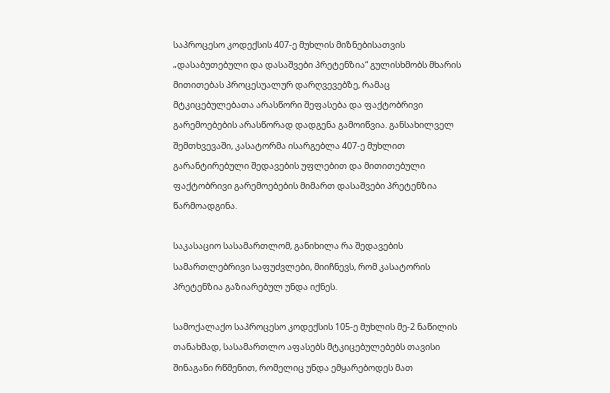საპროცესო კოდექსის 407-ე მუხლის მიზნებისათვის „დასაბუთებული და დასაშვები პრეტენზია“ გულისხმობს მხარის მითითებას პროცესუალურ დარღვევებზე, რამაც მტკიცებულებათა არასწორი შეფასება და ფაქტობრივი გარემოებების არასწორად დადგენა გამოიწვია. განსახილველ შემთხვევაში, კასატორმა ისარგებლა 407-ე მუხლით გარანტირებული შედავების უფლებით და მითითებული ფაქტობრივი გარემოებების მიმართ დასაშვები პრეტენზია წარმოადგინა.

საკასაციო სასამართლომ, განიხილა რა შედავების სამართლებრივი საფუძვლები, მიიჩნევს, რომ კასატორის პრეტენზია გაზიარებულ უნდა იქნეს.

სამოქალაქო საპროცესო კოდექსის 105-ე მუხლის მე-2 ნაწილის თანახმად, სასამართლო აფასებს მტკიცებულებებს თავისი შინაგანი რწმენით, რომელიც უნდა ემყარებოდეს მათ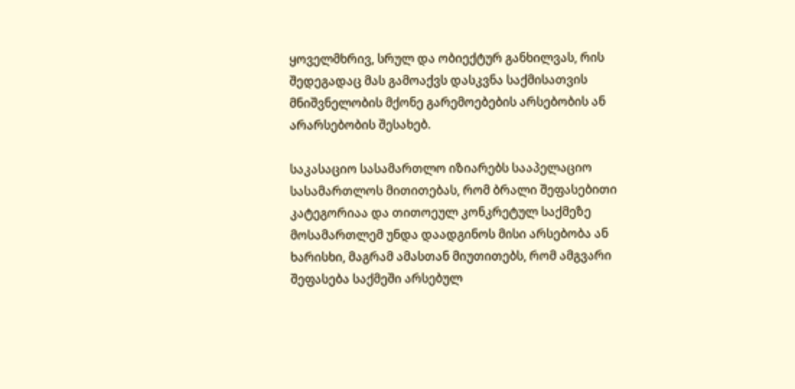ყოველმხრივ, სრულ და ობიექტურ განხილვას, რის შედეგადაც მას გამოაქვს დასკვნა საქმისათვის მნიშვნელობის მქონე გარემოებების არსებობის ან არარსებობის შესახებ.

საკასაციო სასამართლო იზიარებს სააპელაციო სასამართლოს მითითებას, რომ ბრალი შეფასებითი კატეგორიაა და თითოეულ კონკრეტულ საქმეზე მოსამართლემ უნდა დაადგინოს მისი არსებობა ან ხარისხი, მაგრამ ამასთან მიუთითებს, რომ ამგვარი შეფასება საქმეში არსებულ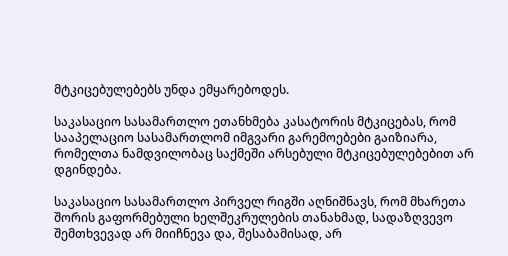მტკიცებულებებს უნდა ემყარებოდეს.

საკასაციო სასამართლო ეთანხმება კასატორის მტკიცებას, რომ სააპელაციო სასამართლომ იმგვარი გარემოებები გაიზიარა, რომელთა ნამდვილობაც საქმეში არსებული მტკიცებულებებით არ დგინდება.

საკასაციო სასამართლო პირველ რიგში აღნიშნავს, რომ მხარეთა შორის გაფორმებული ხელშეკრულების თანახმად, სადაზღვევო შემთხვევად არ მიიჩნევა და, შესაბამისად, არ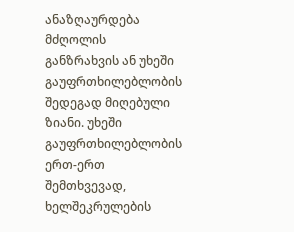ანაზღაურდება მძღოლის განზრახვის ან უხეში გაუფრთხილებლობის შედეგად მიღებული ზიანი. უხეში გაუფრთხილებლობის ერთ-ერთ შემთხვევად, ხელშეკრულების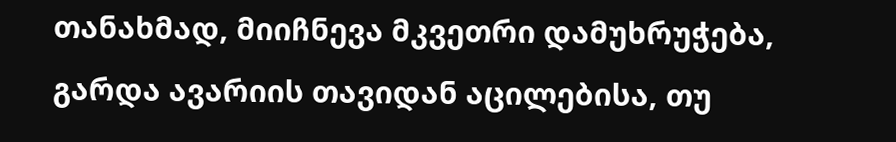თანახმად, მიიჩნევა მკვეთრი დამუხრუჭება, გარდა ავარიის თავიდან აცილებისა, თუ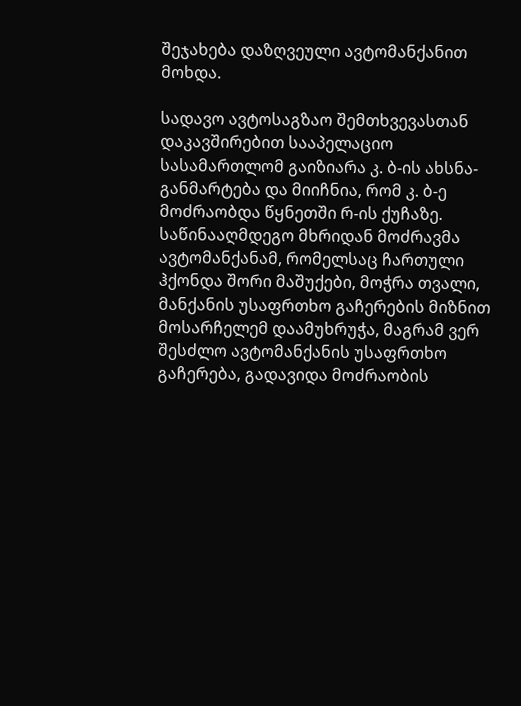შეჯახება დაზღვეული ავტომანქანით მოხდა.

სადავო ავტოსაგზაო შემთხვევასთან დაკავშირებით სააპელაციო სასამართლომ გაიზიარა კ. ბ-ის ახსნა-განმარტება და მიიჩნია, რომ კ. ბ-ე მოძრაობდა წყნეთში რ-ის ქუჩაზე. საწინააღმდეგო მხრიდან მოძრავმა ავტომანქანამ, რომელსაც ჩართული ჰქონდა შორი მაშუქები, მოჭრა თვალი, მანქანის უსაფრთხო გაჩერების მიზნით მოსარჩელემ დაამუხრუჭა, მაგრამ ვერ შესძლო ავტომანქანის უსაფრთხო გაჩერება, გადავიდა მოძრაობის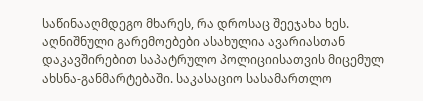საწინააღმდეგო მხარეს, რა დროსაც შეეჯახა ხეს. აღნიშნული გარემოებები ასახულია ავარიასთან დაკავშირებით საპატრულო პოლიციისათვის მიცემულ ახსნა-განმარტებაში. საკასაციო სასამართლო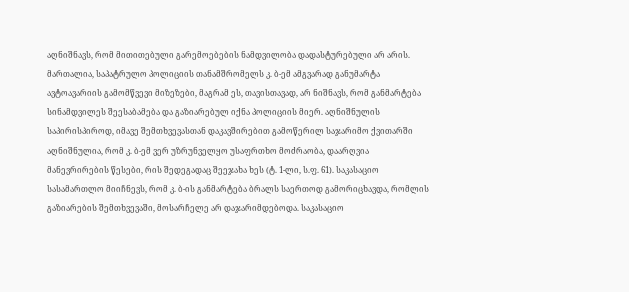აღნიშნავს, რომ მითითებული გარემოებების ნამდვილობა დადასტურებული არ არის. მართალია, საპატრულო პოლიციის თანამშრომელს კ. ბ-ემ ამგვარად განუმარტა ავტოავარიის გამომწვევი მიზეზები, მაგრამ ეს, თავისთავად, არ ნიშნავს, რომ განმარტება სინამდვილეს შეესაბამება და გაზიარებულ იქნა პოლიციის მიერ. აღნიშნულის საპირისპიროდ, იმავე შემთხვევასთან დაკავშირებით გამოწერილ საჯარიმო ქვითარში აღნიშნულია, რომ კ. ბ-ემ ვერ უზრუნველყო უსაფრთხო მოძრაობა, დაარღვია მანევრირების წესები, რის შედეგადაც შეეჯახა ხეს (ტ. 1-ლი, ს.ფ. 61). საკასაციო სასამართლო მიიჩნევს, რომ კ. ბ-ის განმარტება ბრალს საერთოდ გამორიცხავდა, რომლის გაზიარების შემთხვევაში, მოსარჩელე არ დაჯარიმდებოდა. საკასაციო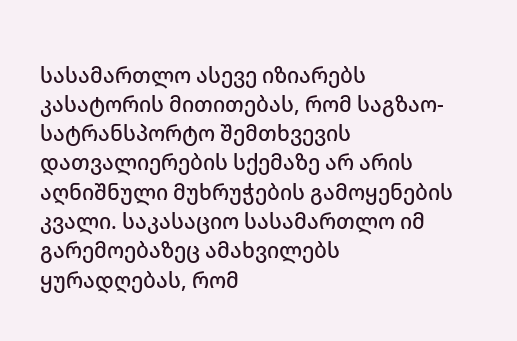სასამართლო ასევე იზიარებს კასატორის მითითებას, რომ საგზაო-სატრანსპორტო შემთხვევის დათვალიერების სქემაზე არ არის აღნიშნული მუხრუჭების გამოყენების კვალი. საკასაციო სასამართლო იმ გარემოებაზეც ამახვილებს ყურადღებას, რომ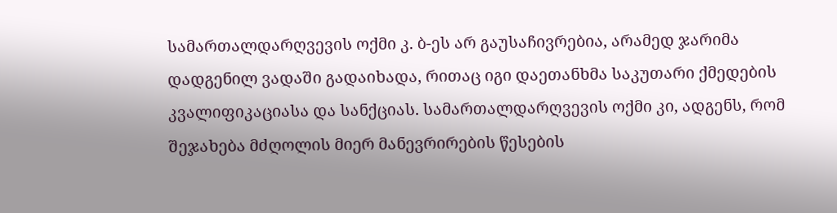სამართალდარღვევის ოქმი კ. ბ-ეს არ გაუსაჩივრებია, არამედ ჯარიმა დადგენილ ვადაში გადაიხადა, რითაც იგი დაეთანხმა საკუთარი ქმედების კვალიფიკაციასა და სანქციას. სამართალდარღვევის ოქმი კი, ადგენს, რომ შეჯახება მძღოლის მიერ მანევრირების წესების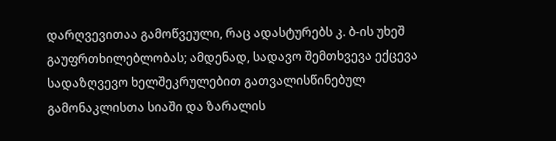დარღვევითაა გამოწვეული, რაც ადასტურებს კ. ბ-ის უხეშ გაუფრთხილებლობას; ამდენად, სადავო შემთხვევა ექცევა სადაზღვევო ხელშეკრულებით გათვალისწინებულ გამონაკლისთა სიაში და ზარალის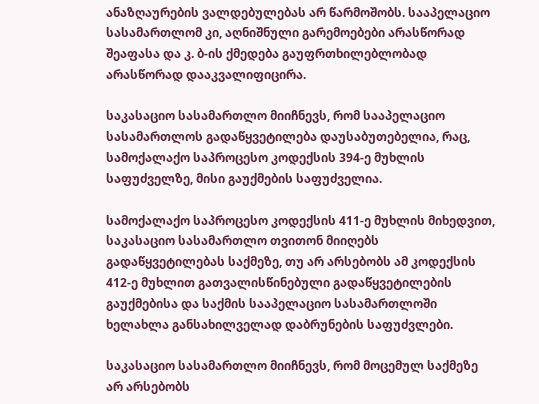ანაზღაურების ვალდებულებას არ წარმოშობს. სააპელაციო სასამართლომ კი, აღნიშნული გარემოებები არასწორად შეაფასა და კ. ბ-ის ქმედება გაუფრთხილებლობად არასწორად დააკვალიფიცირა.

საკასაციო სასამართლო მიიჩნევს, რომ სააპელაციო სასამართლოს გადაწყვეტილება დაუსაბუთებელია, რაც, სამოქალაქო საპროცესო კოდექსის 394-ე მუხლის საფუძველზე, მისი გაუქმების საფუძველია.

სამოქალაქო საპროცესო კოდექსის 411-ე მუხლის მიხედვით, საკასაციო სასამართლო თვითონ მიიღებს გადაწყვეტილებას საქმეზე, თუ არ არსებობს ამ კოდექსის 412-ე მუხლით გათვალისწინებული გადაწყვეტილების გაუქმებისა და საქმის სააპელაციო სასამართლოში ხელახლა განსახილველად დაბრუნების საფუძვლები.

საკასაციო სასამართლო მიიჩნევს, რომ მოცემულ საქმეზე არ არსებობს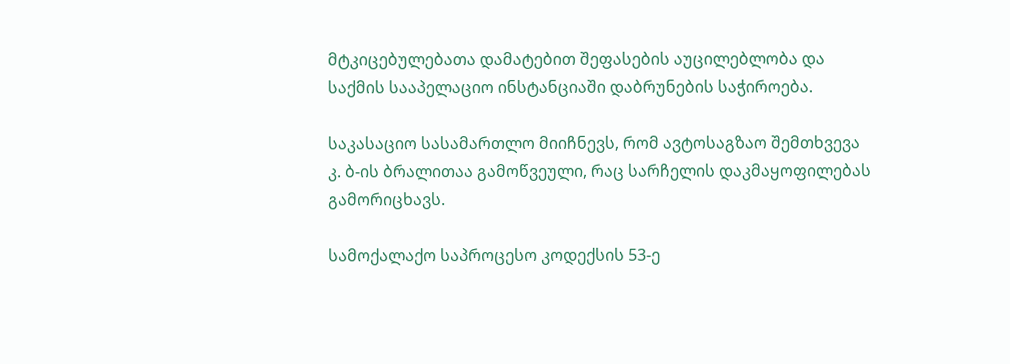მტკიცებულებათა დამატებით შეფასების აუცილებლობა და საქმის სააპელაციო ინსტანციაში დაბრუნების საჭიროება.

საკასაციო სასამართლო მიიჩნევს, რომ ავტოსაგზაო შემთხვევა კ. ბ-ის ბრალითაა გამოწვეული, რაც სარჩელის დაკმაყოფილებას გამორიცხავს.

სამოქალაქო საპროცესო კოდექსის 53-ე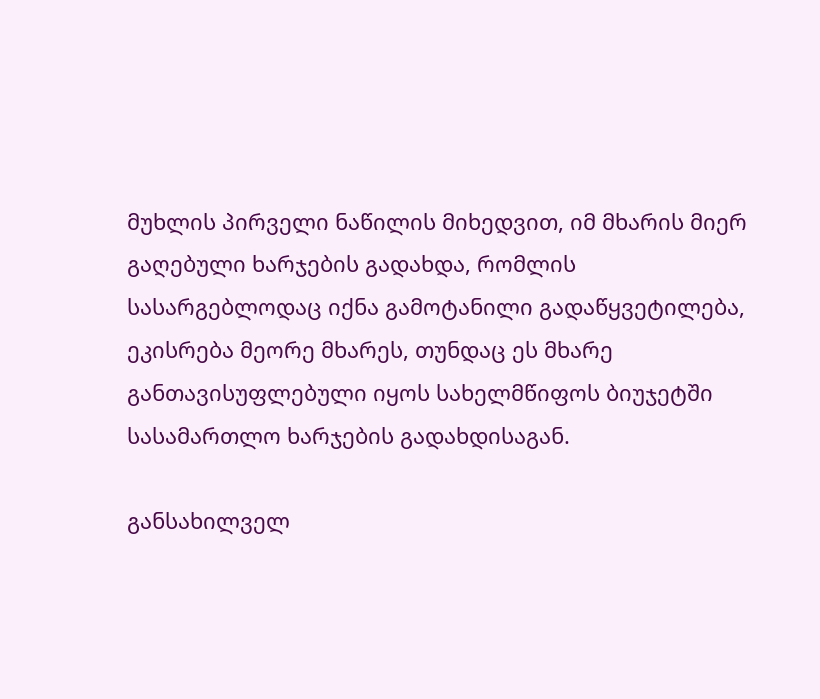მუხლის პირველი ნაწილის მიხედვით, იმ მხარის მიერ გაღებული ხარჯების გადახდა, რომლის სასარგებლოდაც იქნა გამოტანილი გადაწყვეტილება, ეკისრება მეორე მხარეს, თუნდაც ეს მხარე განთავისუფლებული იყოს სახელმწიფოს ბიუჯეტში სასამართლო ხარჯების გადახდისაგან.

განსახილველ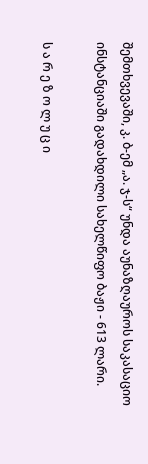შემთხვევაში, კ. ბ-ემ „ა. ჯ-ს“ უნდა აუნაზღაუროს საკასაციო ინსტანციაში გადახდილი სახელწიფო ბაჟი - 613 ლარი.

ს ა რ ე ზ ო ლ უ ც ი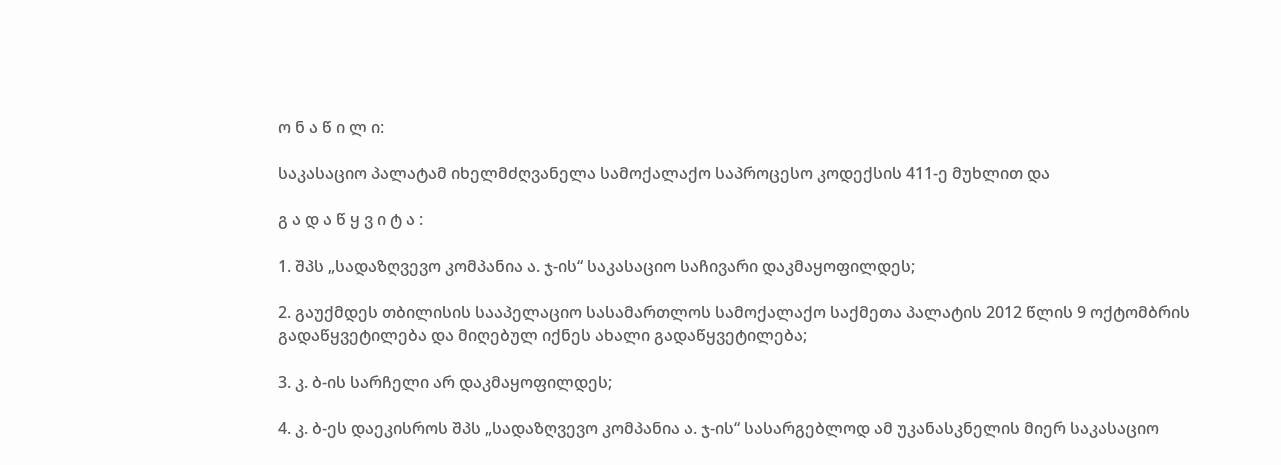ო ნ ა წ ი ლ ი:

საკასაციო პალატამ იხელმძღვანელა სამოქალაქო საპროცესო კოდექსის 411-ე მუხლით და

გ ა დ ა წ ყ ვ ი ტ ა :

1. შპს „სადაზღვევო კომპანია ა. ჯ-ის“ საკასაციო საჩივარი დაკმაყოფილდეს;

2. გაუქმდეს თბილისის სააპელაციო სასამართლოს სამოქალაქო საქმეთა პალატის 2012 წლის 9 ოქტომბრის გადაწყვეტილება და მიღებულ იქნეს ახალი გადაწყვეტილება;

3. კ. ბ-ის სარჩელი არ დაკმაყოფილდეს;

4. კ. ბ-ეს დაეკისროს შპს „სადაზღვევო კომპანია ა. ჯ-ის“ სასარგებლოდ ამ უკანასკნელის მიერ საკასაციო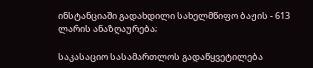ინსტანციაში გადახდილი სახელმწიფო ბაჟის - 613 ლარის ანაზღაურება;

საკასაციო სასამართლოს გადაწყვეტილება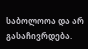საბოლოოა და არ გასაჩივრდება.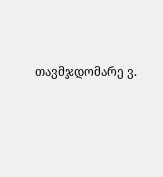თავმჯდომარე ვ.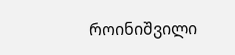როინიშვილი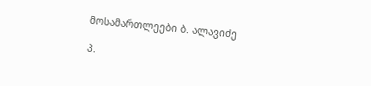მოსამართლეები ბ. ალავიძე

პ.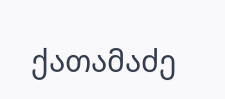ქათამაძე